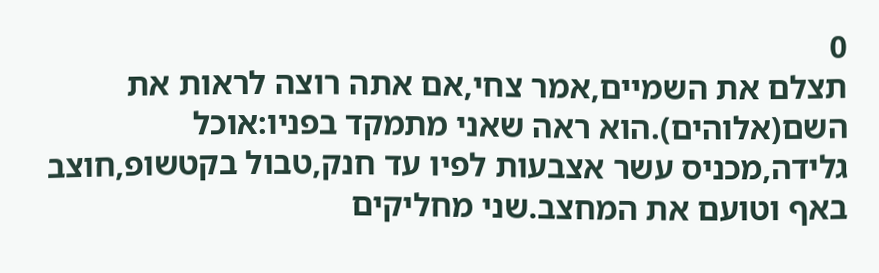0
תצלם את השמיים,אמר צחי,אם אתה רוצה לראות את השם(אלוהים).הוא ראה שאני מתמקד בפניו:אוכל גלידה,מכניס עשר אצבעות לפיו עד חנק,טבול בקטשופ,חוצב באף וטועם את המחצב.שני מחליקים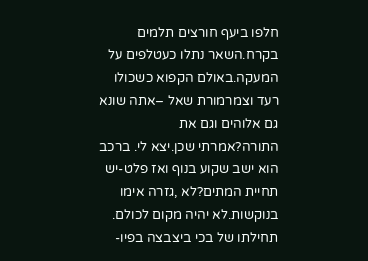חלפו ביעף חורצים תלמים בקרח.השאר נתלו כעטלפים על המעקה.באולם הקפוא כשכולו רעד וצמרמורת שאל –אתה שונא גם אלוהים וגם את התורה?אמרתי שכן.יצא לי. ברכב הוא ישב שקוע בנוף ואז פלט-יש תחיית המתים?לא ,גזרה אימו בנוקשות.לא יהיה מקום לכולם. תחילתו של בכי ביצבצה בפיו-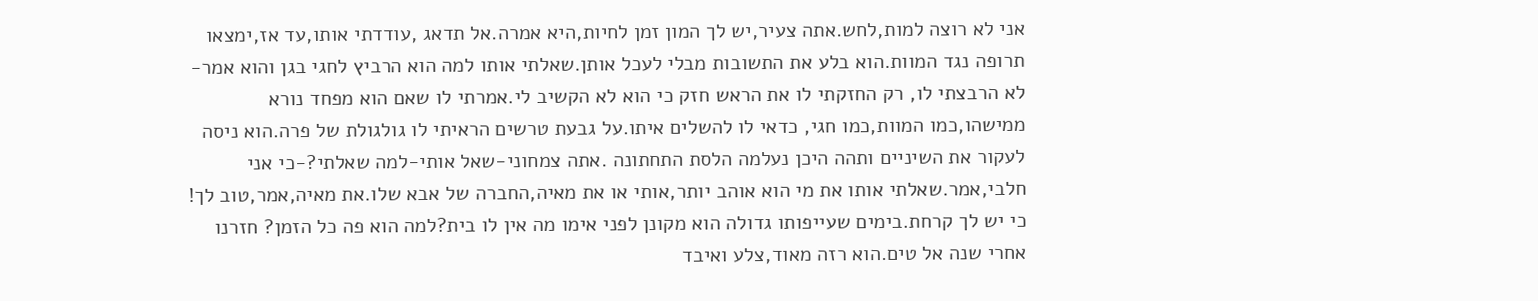אני לא רוצה למות,לחש.אתה צעיר,יש לך המון זמן לחיות,היא אמרה.אל תדאג ,עודדתי אותו,עד אז,ימצאו תרופה נגד המוות.הוא בלע את התשובות מבלי לעכל אותן.שאלתי אותו למה הוא הרביץ לחגי בגן והוא אמר-לא הרבצתי לו, רק החזקתי לו את הראש חזק כי הוא לא הקשיב לי.אמרתי לו שאם הוא מפחד נורא ממישהו,כמו המוות,כמו חגי, כדאי לו להשלים איתו.על גבעת טרשים הראיתי לו גולגולת של פרה.הוא ניסה לעקור את השיניים ותהה היכן נעלמה הלסת התחתונה .אתה צמחוני-שאל אותי-למה שאלתי?-כי אני חלבי,אמר.שאלתי אותו את מי הוא אוהב יותר,אותי או את מאיה,החברה של אבא שלו.את מאיה,אמר,טוב לך! כי יש לך קרחת.בימים שעייפותו גדולה הוא מקונן לפני אימו מה אין לו בית?למה הוא פה כל הזמן? חזרנו אחרי שנה אל טים.הוא רזה מאוד,צלע ואיבד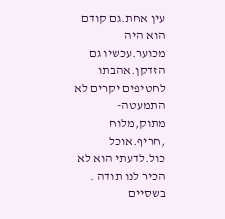עין אחת.גם קודם הוא היה מכוער.עכשיו גם הזדקן.אהבתו לחטיפים יקרים לא התמעטה-מתוק,מלוח ,חריף.אוכל כול.לדעתי הוא לא הכיר לנו תודה . בשסיים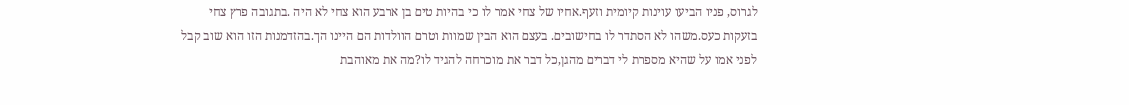לגרוס, פניו הביעו עוינות קיומית וזעף.אחיו של צחי אמר לו כי בהיות טים בן ארבע הוא צחי לא היה .בתגובה פרץ צחי בזעקות כעס.משהו לא הסתדר לו בחישובים. בעצם הוא הבין שמוות וטרם הוולדות הם היינו הך.בהזדמנות הזו הוא שוב קבל לפני אמו על שהיא מספרת לי דברים מהגן,כל דבר את מוכרחה להגיד לו?מה את מאוהבת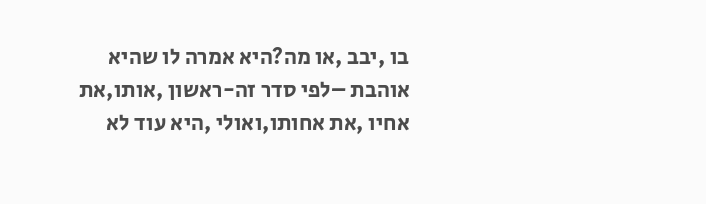בו ,יבב ,או מה?היא אמרה לו שהיא אוהבת –לפי סדר זה-ראשון ,אותו,את אחיו ,את אחותו,ואולי ,היא עוד לא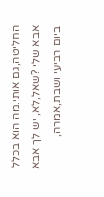החליטה,גם אותי.מה הוא בכלל אבא שלי ?שאל,לא, יש לך אבא ביום רביעי ושבת,אמרה,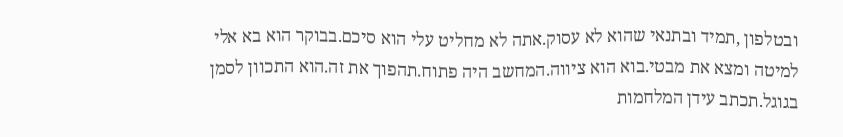ובטלפון ,תמיד ובתנאי שהוא לא עסוק.אתה לא מחליט עלי הוא סיכם.בבוקר הוא בא אלי למיטה ומצא את מבטי.בוא הוא ציווה.המחשב היה פתוח.תהפוך את זה.הוא התכוון לסמן בגוגל.תכתב עידן המלחמות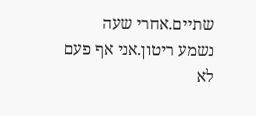שתיים.אחרי שעה נשמע ריטון.אני אף פעם לא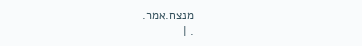מנצח.אמר.
. |